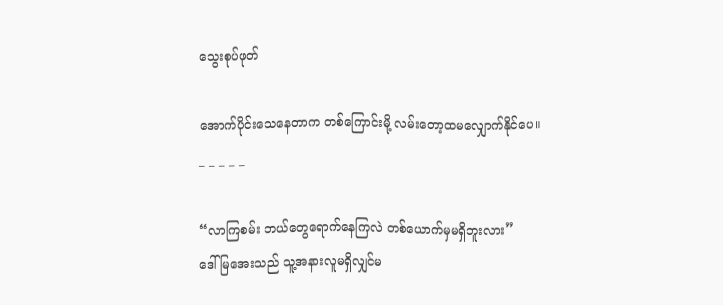သွေးစုပ်ဖုတ်

အောက်ပိုင်းသေနေတာက တစ်ကြောင်းမို့ လမ်းတော့ထမလျှောက်နိုင်ပေ။
_ _ _ _ _

“လာကြစမ်း ဘယ်တွေရောက်နေကြလဲ တစ်ယောက်မှမရှိဘူးလား”
ဒေါ်မြအေးသည် သူ့အနားလူမရှိလျှင်မ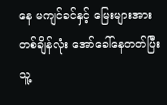နေ မကျင်ခင်နှင့် မြေးများအား တစ်ချိန်လုံး အော်ခေါ်နေတတ်ပြီး သူ့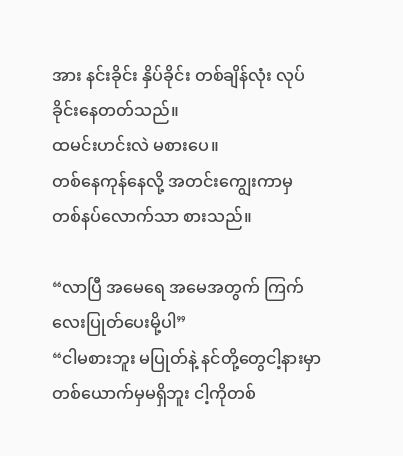အား နင်းခိုင်း နှိပ်ခိုင်း တစ်ချိန်လုံး လုပ်ခိုင်းနေတတ်သည်။
ထမင်းဟင်းလဲ မစားပေ။
တစ်နေကုန်နေလို့ အတင်းကျွေးကာမှ တစ်နပ်လောက်သာ စားသည်။

“လာပြီ အမေရေ အမေအတွက် ကြက်လေးပြုတ်ပေးမို့ပါ”
“ငါမစားဘူး မပြုတ်နဲ့ နင်တို့တွေငါ့နားမှာ တစ်ယောက်မှမရှိဘူး ငါ့ကိုတစ်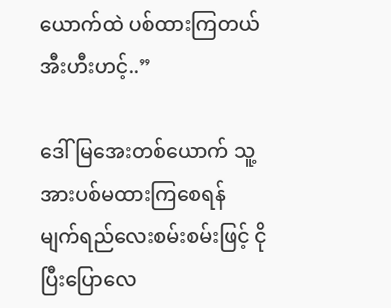ယောက်ထဲ ပစ်ထားကြတယ်အီးဟီးဟင့်..”

ဒေါ်မြအေးတစ်ယောက် သူ့အားပစ်မထားကြစေရန်
မျက်ရည်လေးစမ်းစမ်းဖြင့် ငိုပြီးပြောလေ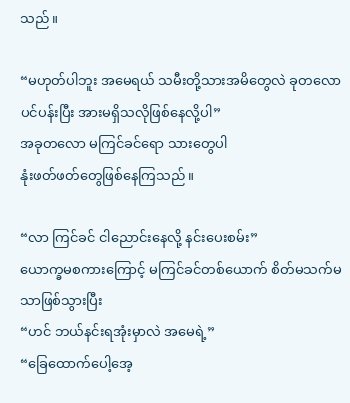သည်။

“မဟုတ်ပါဘူး အမေရယ် သမီးတို့သားအမိတွေလဲ ခုတလော
ပင်ပန်းပြီး အားမရှိသလိုဖြစ်နေလို့ပါ”
အခုတလော မကြင်ခင်ရော သားတွေပါ
နုံးဖတ်ဖတ်တွေဖြစ်နေကြသည်။

“လာ ကြင်ခင် ငါညောင်းနေလို့ နင်းပေးစမ်း”
ယောက္ခမစကားကြောင့် မကြင်ခင်တစ်ယောက် စိတ်မသက်မသာဖြစ်သွားပြီး
“ဟင် ဘယ်နင်းရအုံးမှာလဲ အမေရဲ့”
“ခြေထောက်ပေါ့အေ့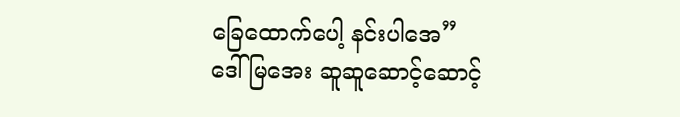ခြေထောက်ပေါ့ နင်းပါအေ”
ဒေါ်မြအေး ဆူဆူဆောင့်ဆောင့်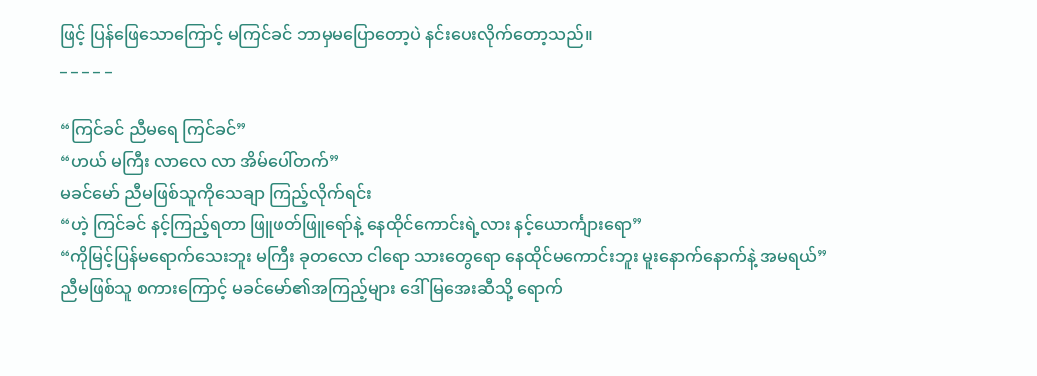ဖြင့် ပြန်ဖြေသောကြောင့် မကြင်ခင် ဘာမှမပြောတော့ပဲ နင်းပေးလိုက်တော့သည်။
_ _ _ _ _

“ကြင်ခင် ညီမရေ ကြင်ခင်”
“ဟယ် မကြီး လာလေ လာ အိမ်ပေါ်တက်”
မခင်မော် ညီမဖြစ်သူကိုသေချာ ကြည့်လိုက်ရင်း
“ဟဲ့ ကြင်ခင် နင့်ကြည့်ရတာ ဖြူဖတ်ဖြူရော်နဲ့ နေထိုင်ကောင်းရဲ့လား နင့်ယောင်္ကျားရော”
“ကိုမြင့်ပြန်မရောက်သေးဘူး မကြီး ခုတလော ငါရော သားတွေရော နေထိုင်မကောင်းဘူး မူးနောက်နောက်နဲ့ အမရယ်”
ညီမဖြစ်သူ စကားကြောင့် မခင်မော်၏အကြည့်များ ဒေါ်မြအေးဆီသို့ ရောက်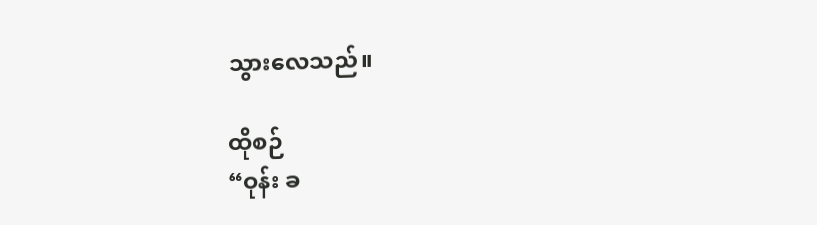သွားလေသည်။

ထိုစဉ်
“ဝုန်း ခ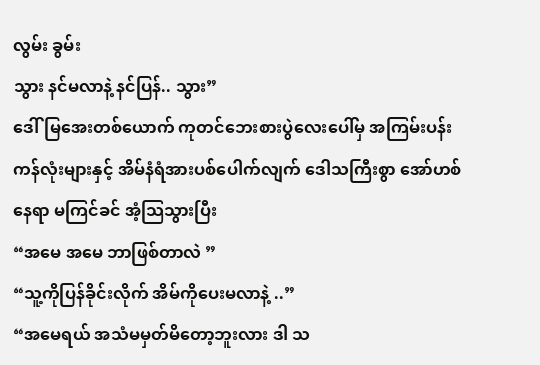လွမ်း ခွမ်း
သွား နင်မလာနဲ့ နင်ပြန်.. သွား”
ဒေါ်မြအေးတစ်ယောက် ကုတင်ဘေးစားပွဲလေးပေါ်မှ အကြမ်းပန်းကန်လုံးများနှင့် အိမ်နံရံအားပစ်ပေါက်လျက် ဒေါသကြီးစွာ အော်ဟစ်နေရာ မကြင်ခင် အံ့သြသွားပြီး
“အမေ အမေ ဘာဖြစ်တာလဲ ”
“သူ့ကိုပြန်ခိုင်းလိုက် အိမ်ကိုပေးမလာနဲ့ ..”
“အမေရယ် အသံမမှတ်မိတော့ဘူးလား ဒါ သ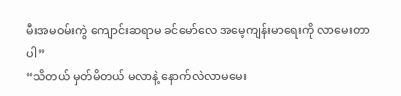မီးအမဝမ်းကွဲ ကျောင်းဆရာမ ခင်မော်လေ အမေ့ကျန်းမာရေးကို လာမေးတာပါ”
“သိတယ် မှတ်မိတယ် မလာနဲ့ နောက်လဲလာမမေး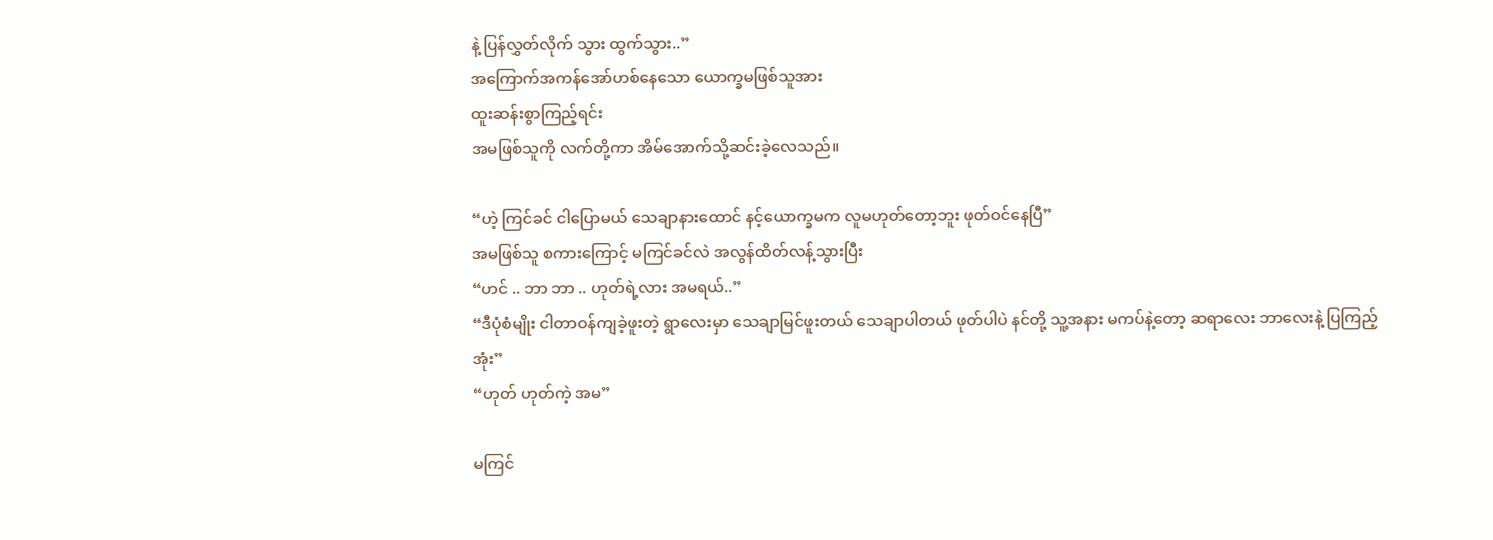နဲ့ ပြန်လွှတ်လိုက် သွား ထွက်သွား..”
အကြောက်အကန်အော်ဟစ်နေသော ယောက္ခမဖြစ်သူအား
ထူးဆန်းစွာကြည့်ရင်း
အမဖြစ်သူကို လက်တို့ကာ အိမ်အောက်သို့ဆင်းခဲ့လေသည်။

“ဟဲ့ ကြင်ခင် ငါပြောမယ် သေချာနားထောင် နင့်ယောက္ခမက လူမဟုတ်တော့ဘူး ဖုတ်ဝင်နေပြီ”
အမဖြစ်သူ စကားကြောင့် မကြင်ခင်လဲ အလွန်ထိတ်လန့်သွားပြီး
“ဟင် .. ဘာ ဘာ .. ဟုတ်ရဲ့လား အမရယ်..”
“ဒီပုံစံမျိုး ငါတာဝန်ကျခဲ့ဖူးတဲ့ ရွာလေးမှာ သေချာမြင်ဖူးတယ် သေချာပါတယ် ဖုတ်ပါပဲ နင်တို့ သူ့အနား မကပ်နဲ့တော့ ဆရာလေး ဘာလေးနဲ့ ပြကြည့်အုံး”
“ဟုတ် ဟုတ်ကဲ့ အမ”

မကြင်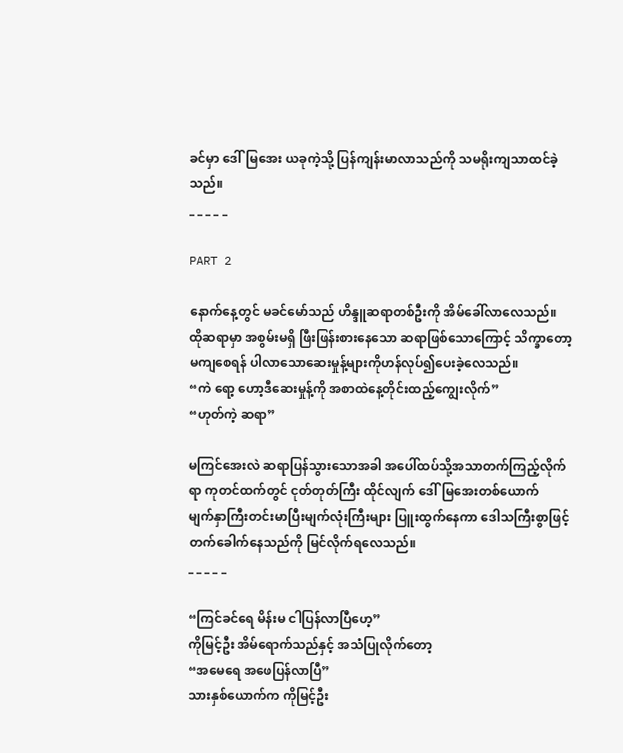ခင်မှာ ဒေါ်မြအေး ယခုကဲ့သို့ ပြန်ကျန်းမာလာသည်ကို သမရိုးကျသာထင်ခဲ့သည်။
_ _ _ _ _

PART 2

နောက်နေ့တွင် မခင်မော်သည် ဟိန္ဒူဆရာတစ်ဦးကို အိမ်ခေါ်လာလေသည်။
ထိုဆရာမှာ အစွမ်းမရှိ ဖြီးဖြန်းစားနေသော ဆရာဖြစ်သောကြောင့် သိက္ခာတော့မကျစေရန် ပါလာသောဆေးမှုန့်များကိုဟန်လုပ်၍ပေးခဲ့လေသည်။
“ကဲ ရော့ ဟော့ဒီဆေးမှုန့်ကို အစာထဲနေ့တိုင်းထည့်ကျွေးလိုက်”
“ဟုတ်ကဲ့ ဆရာ”

မကြင်အေးလဲ ဆရာပြန်သွားသောအခါ အပေါ်ထပ်သို့အသာတက်ကြည့်လိုက်ရာ ကုတင်ထက်တွင် ငုတ်တုတ်ကြီး ထိုင်လျက် ဒေါ်မြအေးတစ်ယောက်
မျက်နှာကြီးတင်းမာပြီးမျက်လုံးကြီးများ ပြူးထွက်နေကာ ဒေါသကြီးစွာဖြင့် တက်ခေါက်နေသည်ကို မြင်လိုက်ရလေသည်။
_ _ _ _ _

“ကြင်ခင်ရေ မိန်းမ ငါပြန်လာပြီဟေ့”
ကိုမြင့်ဦး အိမ်ရောက်သည်နှင့် အသံပြုလိုက်တော့
“အမေရေ အဖေပြန်လာပြီ”
သားနှစ်ယောက်က ကိုမြင့်ဦး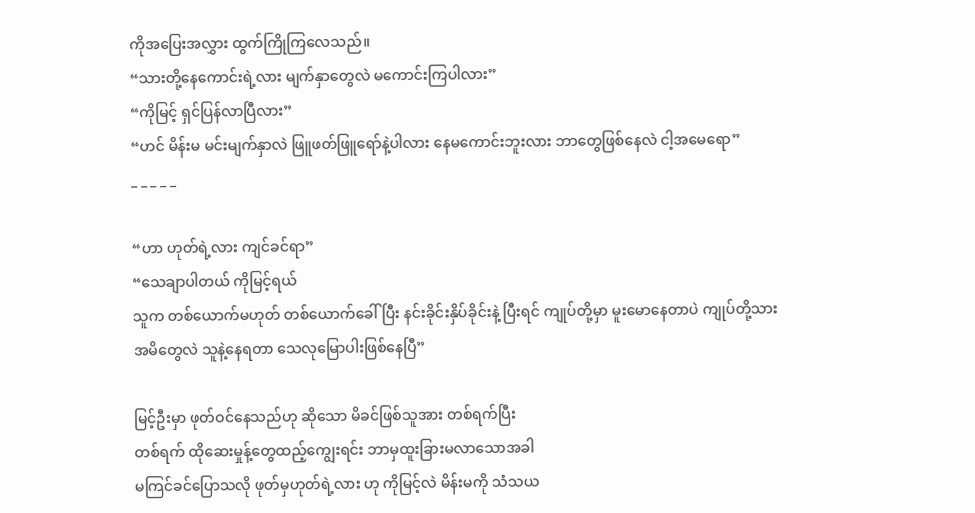ကိုအပြေးအလွှား ထွက်ကြိုကြလေသည်။
“သားတို့နေကောင်းရဲ့လား မျက်နှာတွေလဲ မကောင်းကြပါလား”
“ကိုမြင့် ရှင်ပြန်လာပြီလား”
“ဟင် မိန်းမ မင်းမျက်နှာလဲ ဖြူဖတ်ဖြူရော်နဲ့ပါလား နေမကောင်းဘူးလား ဘာတွေဖြစ်နေလဲ ငါ့အမေရော”
_ _ _ _ _

“ဟာ ဟုတ်ရဲ့လား ကျင်ခင်ရာ”
“သေချာပါတယ် ကိုမြင့်ရယ်
သူက တစ်ယောက်မဟုတ် တစ်ယောက်ခေါ်ပြီး နင်းခိုင်းနှိပ်ခိုင်းနဲ့ ပြီးရင် ကျုပ်တို့မှာ မူးမောနေတာပဲ ကျုပ်တို့သားအမိတွေလဲ သူနဲ့နေရတာ သေလုမြောပါးဖြစ်နေပြီ”

မြင့်ဦးမှာ ဖုတ်ဝင်နေသည်ဟု ဆိုသော မိခင်ဖြစ်သူအား တစ်ရက်ပြီး
တစ်ရက် ထိုဆေးမှုန့်တွေထည့်ကျွေးရင်း ဘာမှထူးခြားမလာသောအခါ
မကြင်ခင်ပြောသလို ဖုတ်မှဟုတ်ရဲ့လား ဟု ကိုမြင့်လဲ မိန်းမကို သံသယ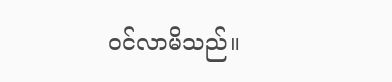ဝင်လာမိသည်။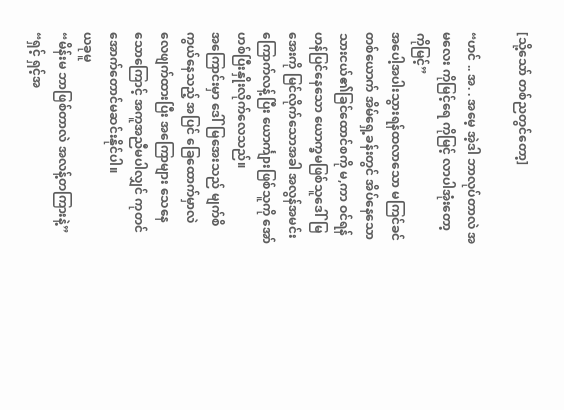[သို့သော် တစ်ညတွင်တော့]

“ဟင် .. အ. . အမေ့ အဲ့ဒါ ဘာလုပ်တာလဲ အမလေး ကိုမြင့်ရေ ကိုမြင့် လာပါအုံးတော့ ကိုမြင့်”
အပေါ့အပါးသွားရန်ထလာသော မကြင်ခင်တစ်ယောက် အိမ်ရှေ့ခန်းတွင် အိပ်နေသော သားငယ်၏ခြင်ထောင်စကို မ,ကာ ဝင်ရန် ဟန်ပြင်နေသော ယောက္ခမဖြစ်သူဒေါ်မြအေးကို မြင်လိုက်သောအခါ အလွန်အမင်း ကြောက်လန့်ပြီး ယောင်္ကျားဖြစ်သူကို အော်ဟစ်ပြီးနှိုးလိုက်လေသည်။
အကြောင်းမှာ ဒေါ်မြအေးသည် မျက်စိကွယ်နေသည့် အပြင် ခြေထောက်မှာလဲ လေဖျက်ထားပြီး အကြောများ သေနေသောကြောင့် အကူအညီမပါလျှင် ကုတင်အောက်တောင်မဆင်းနိုင်ပါ။
ယခုမူ
“မိန်းမ ဘာဖြစ်တာလဲ အလန့်တကြားနဲ့”
“ရှင့် ရှင့်အ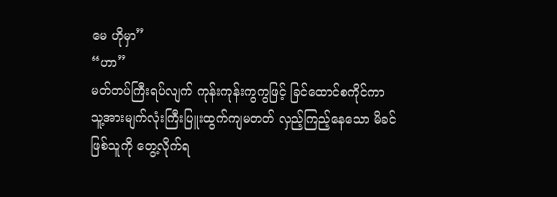မေ ဟိုမှာ”
“ဟာ”
မတ်တပ်ကြီးရပ်လျက် ကုန်းကုန်းကွကွဖြင့် ခြင်ထောင်စကိုင်ကာ သူ့အားမျက်လုံးကြီးပြူးထွက်ကျမတတ် လှည့်ကြည့်နေသော မိခင်ဖြစ်သူကို တွေ့လိုက်ရ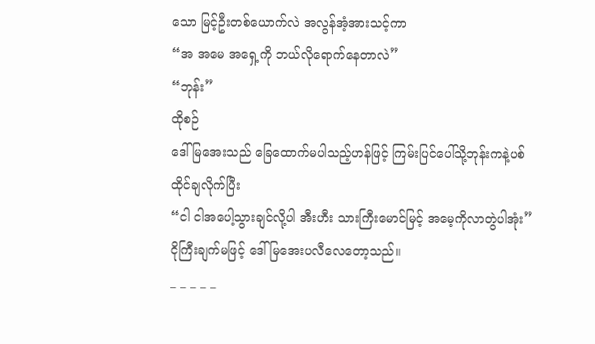သော မြင့်ဦးတစ်ယောက်လဲ အလွန်အံ့အားသင့်ကာ
“အ အမေ အရှေ့ကို ဘယ်လိုရောက်နေတာလဲ”
“ဘုန်း”
ထိုစဉ်
ဒေါ်မြအေးသည် ခြေထောက်မပါသည့်ဟန်ဖြင့် ကြမ်းပြင်ပေါ်သို့ဘုန်းကနဲ့ပစ်ထိုင်ချလိုက်ပြီး
“ငါ ငါအပေါ့သွားချင်လို့ပါ အီးဟီး သားကြီးမောင်မြင့် အမေ့ကိုလာတွဲပါအုံး”
ငိုကြီးချက်မဖြင့် ဒေါ်မြအေးပလီလေတော့သည်။
_ _ _ _ _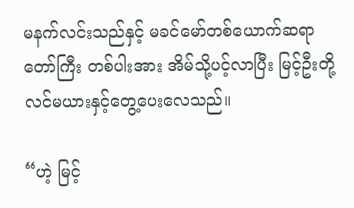မနက်လင်းသည်နှင့် မခင်မော်တစ်ယောက်ဆရာတော်ကြီး တစ်ပါးအား အိမ်သို့ပင့်လာပြီး မြင့်ဦးတို့လင်မယားနှင့်တွေ့ပေးလေသည်။

“ဟဲ့ မြင့်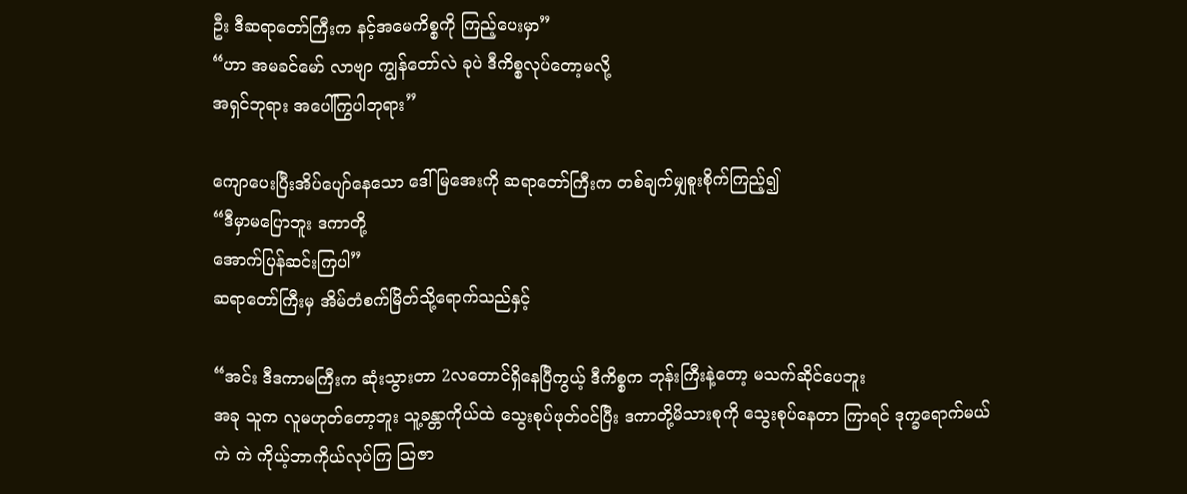ဦး ဒီဆရာတော်ကြီးက နင့်အမေကိစ္စကို ကြည့်ပေးမှာ”
“ဟာ အမခင်မော် လာဗျာ ကျွန်တော်လဲ ခုပဲ ဒီကိစ္စလုပ်တော့မလို့
အရှင်ဘုရား အပေါ်ကြွပါဘုရား”

ကျောပေးပြီးအိပ်ပျော်နေသော ဒေါ်မြအေးကို ဆရာတော်ကြီးက တစ်ချက်မျှစူးစိုက်ကြည့်၍
“ဒီမှာမပြောဘူး ဒကာတို့
အောက်ပြန်ဆင်းကြပါ”
ဆရာတော်ကြီးမှ အိမ်တံစက်မြိတ်သို့ရောက်သည်နှင့်

“အင်း ဒီဒကာမကြီးက ဆုံးသွားတာ 2လတောင်ရှိနေပြီကွယ့် ဒီကိစ္စက ဘုန်းကြီးနဲ့တော့ မသက်ဆိုင်ပေဘူး
အခု သူက လူမဟုတ်တော့ဘူး သူ့ခန္တာကိုယ်ထဲ သွေးစုပ်ဖုတ်ဝင်ပြီး ဒကာတို့မိသားစုကို သွေးစုပ်နေတာ ကြာရင် ဒုက္ခရောက်မယ်
ကဲ ကဲ ကိုယ့်ဘာကိုယ်လုပ်ကြ သြဇာ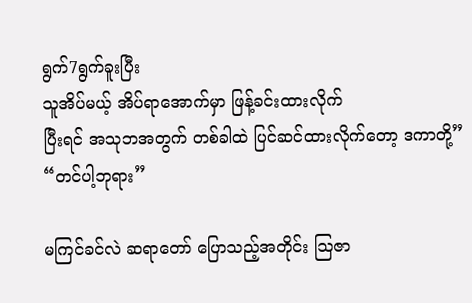ရွက်7ရွက်ခူးပြီး
သူအိပ်မယ့် အိပ်ရာအောက်မှာ ဖြန့်ခင်းထားလိုက်
ပြီးရင် အသုဘအတွက် တစ်ခါထဲ ပြင်ဆင်ထားလိုက်တော့ ဒကာတို့”
“တင်ပါ့ဘုရား”

မကြင်ခင်လဲ ဆရာတော် ပြောသည့်အတိုင်း သြဇာ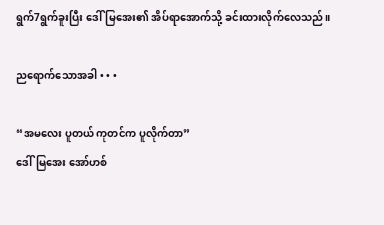ရွက်7ရွက်ခူးပြီး ဒေါ်မြအေး၏ အိပ်ရာအောက်သို့ ခင်းထားလိုက်လေသည်။

ညရောက်သောအခါ • • •

“အမလေး ပူတယ် ကုတင်က ပူလိုက်တာ”
ဒေါ်မြအေး အော်ဟစ်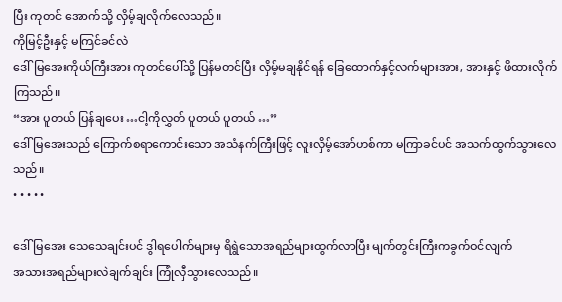ပြီး ကုတင် အောက်သို့ လှိမ့်ချလိုက်လေသည်။
ကိုမြင့်ဦးနှင့် မကြင်ခင်လဲ
ဒေါ်မြအေးကိုယ်ကြီးအား ကုတင်ပေါ်သို့ ပြန်မတင်ပြီး လှိမ့်မချနိုင်ရန် ခြေထောက်နှင့်လက်များအား, အားနှင့် ဖိထားလိုက်ကြသည်။
“အား ပူတယ် ပြန်ချပေး …ငါ့ကိုလွှတ် ပူတယ် ပူတယ် …”
ဒေါ်မြအေးသည် ကြောက်စရာကောင်းသော အသံနက်ကြီးဖြင့် လူးလှိမ့်အော်ဟစ်ကာ မကြာခင်ပင် အသက်ထွက်သွားလေသည်။
• • • • •

ဒေါ်မြအေး သေသေချင်းပင် ဒွါရပေါက်များမှ ရိရွဲသောအရည်များထွက်လာပြီး မျက်တွင်းကြီးကခွက်ဝင်လျက်
အသားအရည်များလဲချက်ချင်း ကြုံလှီသွားလေသည်။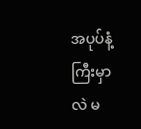အပုပ်နံ့ကြီးမှာလဲ မ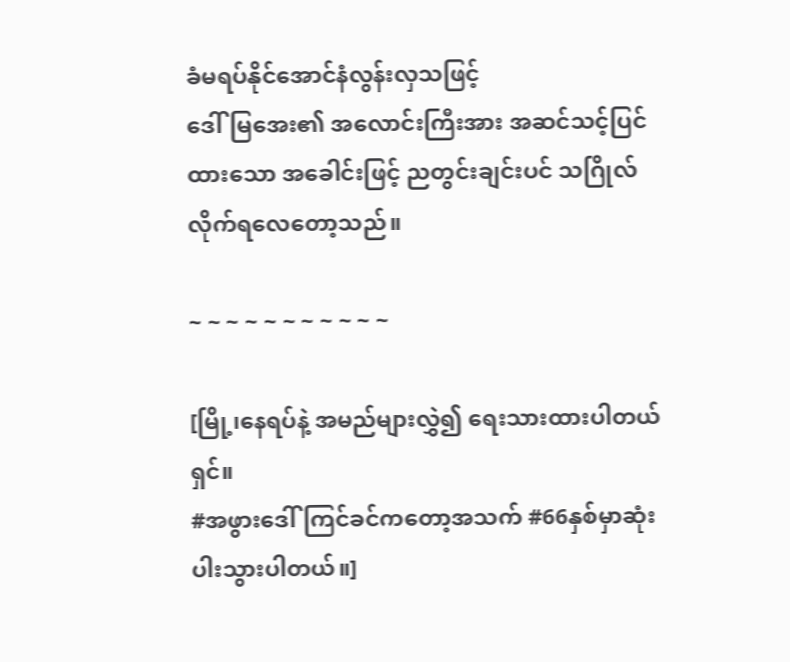ခံမရပ်နိုင်အောင်နံလွန်းလှသဖြင့်
ဒေါ်မြအေး၏ အလောင်းကြီးအား အဆင်သင့်ပြင်ထားသော အခေါင်းဖြင့် ညတွင်းချင်းပင် သဂြိုလ်လိုက်ရလေတော့သည်။

~ ~ ~ ~ ~ ~ ~ ~ ~ ~ ~

[မြို့၊နေရပ်နဲ့ အမည်များလွှဲ၍ ရေးသားထားပါတယ်ရှင်။
#အဖွားဒေါ်ကြင်ခင်ကတော့အသက် #66နှစ်မှာဆုံးပါးသွားပါတယ်။]